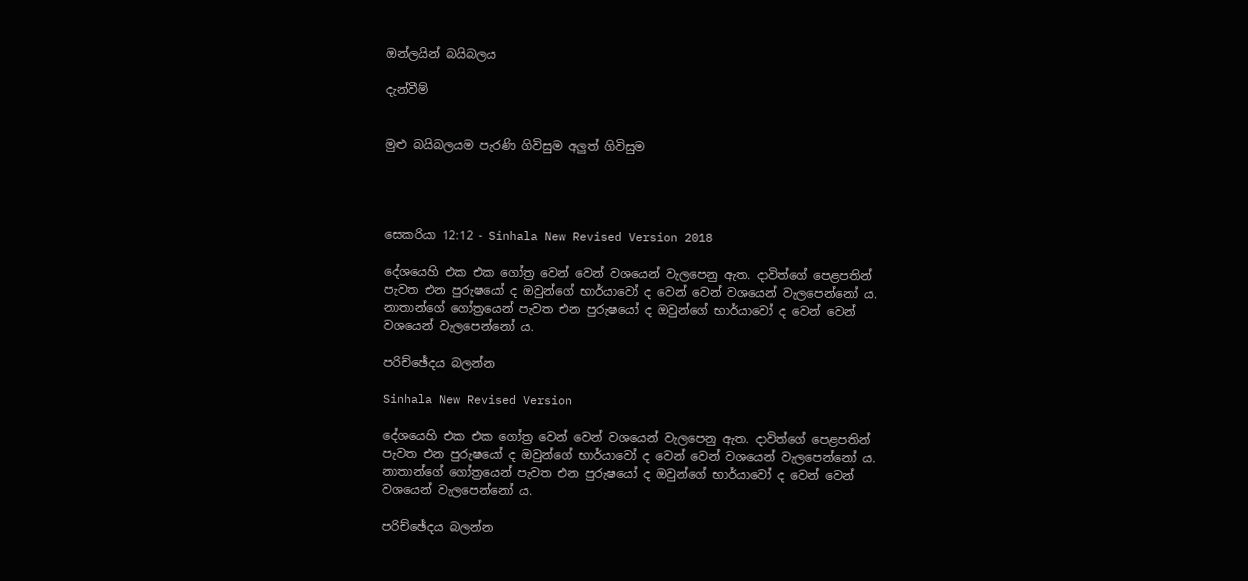ඔන්ලයින් බයිබලය

දැන්වීම්


මුළු බයිබලයම පැරණි ගිවිසුම අලුත් ගිවිසුම




සෙකරියා 12:12 - Sinhala New Revised Version 2018

දේශයෙහි එක එක ගෝත්‍ර වෙන් වෙන් වශයෙන් වැලපෙනු ඇත. දාවිත්ගේ පෙළපතින් පැවත එන පුරුෂයෝ ද ඔවුන්ගේ භාර්යාවෝ ද වෙන් වෙන් වශයෙන් වැලපෙන්නෝ ය. නාතාන්ගේ ගෝත්‍රයෙන් පැවත එන පුරුෂයෝ ද ඔවුන්ගේ භාර්යාවෝ ද වෙන් වෙන් වශයෙන් වැලපෙන්නෝ ය.

පරිච්ඡේදය බලන්න

Sinhala New Revised Version

දේශයෙහි එක එක ගෝත්‍ර වෙන් වෙන් වශයෙන් වැලපෙනු ඇත. දාවිත්ගේ පෙළපතින් පැවත එන පුරුෂයෝ ද ඔවුන්ගේ භාර්යාවෝ ද වෙන් වෙන් වශයෙන් වැලපෙන්නෝ ය. නාතාන්ගේ ගෝත්‍රයෙන් පැවත එන පුරුෂයෝ ද ඔවුන්ගේ භාර්යාවෝ ද වෙන් වෙන් වශයෙන් වැලපෙන්නෝ ය.

පරිච්ඡේදය බලන්න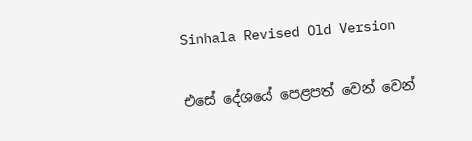Sinhala Revised Old Version

එසේ දේශයේ පෙළපත් වෙන් වෙන්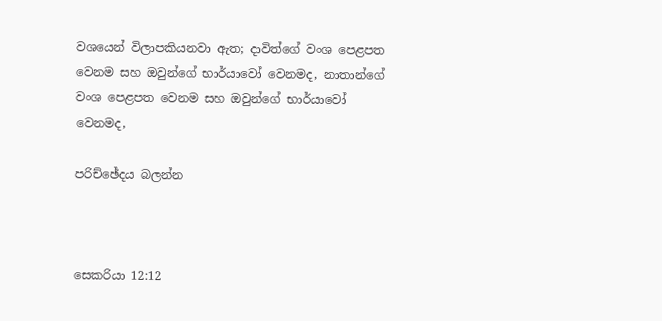වශයෙන් විලාපකියනවා ඇත; දාවිත්ගේ වංශ පෙළපත වෙනම සහ ඔවුන්ගේ භාර්යාවෝ වෙනමද, නාතාන්ගේ වංශ පෙළපත වෙනම සහ ඔවුන්ගේ භාර්යාවෝ වෙනමද,

පරිච්ඡේදය බලන්න



සෙකරියා 12:12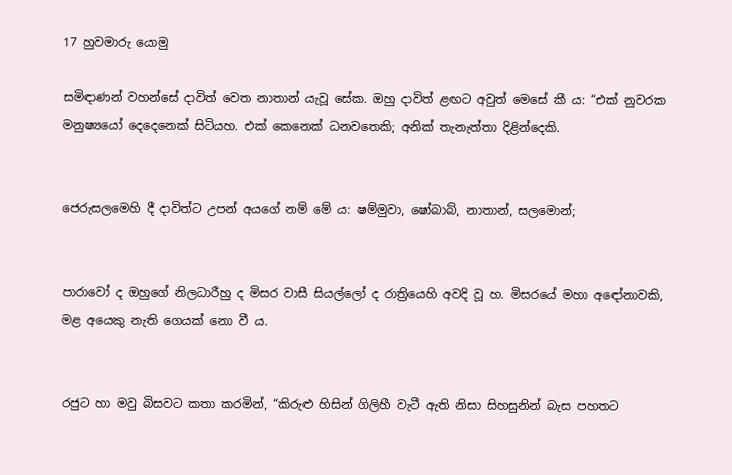17 හුවමාරු යොමු

සමිඳාණන් වහන්සේ දාවිත් වෙත නාතාන් යැවූ සේක. ඔහු දාවිත් ළඟට අවුත් මෙසේ කී ය: “එක් නුවරක මනුෂ්‍යයෝ දෙදෙනෙක් සිටියහ. එක් කෙනෙක් ධනවතෙකි; අනික් තැනැත්තා දිළින්දෙකි.


ජෙරුසලමෙහි දී දාවිත්ට උපන් අයගේ නම් මේ ය: ෂම්මුවා, ෂෝබාබ්, නාතාන්, සලමොන්;


පාරාවෝ ද ඔහුගේ නිලධාරීහු ද මිසර වාසී සියල්ලෝ ද රාත්‍රියෙහි අවදි වූ හ. මිසරයේ මහා අඳෝනාවකි, මළ අයෙකු නැති ගෙයක් නො වී ය.


රජුට හා මවු බිසවට කතා කරමින්, “කිරුළු හිසින් ගිලිහී වැටී ඇති නිසා සිහසුනින් බැස පහතට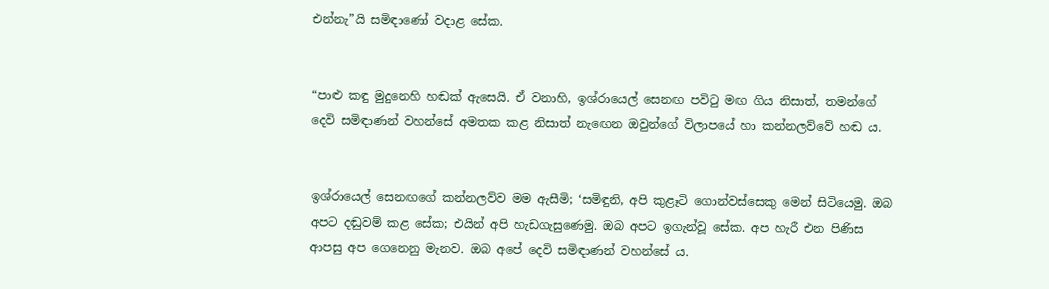එන්නැ”යි සමිඳාණෝ වදාළ සේක.


“පාළු කඳු මුදුනෙහි හඬක් ඇසෙයි. ඒ වනාහි, ඉශ්රායෙල් සෙනඟ පවිටු මඟ ගිය නිසාත්, තමන්ගේ දෙවි සමිඳාණන් වහන්සේ අමතක කළ නිසාත් නැඟෙන ඔවුන්ගේ විලාපයේ හා කන්නලව්වේ හඬ ය.


ඉශ්රායෙල් සෙනඟගේ කන්නලව්ව මම ඇසීමි; ‘සමිඳුනි, අපි කුළෑටි ගොන්වස්සෙකු මෙන් සිටියෙමු. ඔබ අපට දඬුවම් කළ සේක; එයින් අපි හැඩගැසුණෙමු. ඔබ අපට ඉගැන්වූ සේක. අප හැරී එන පිණිස ආපසු අප ගෙනෙනු මැනව. ඔබ අපේ දෙවි සමිඳාණන් වහන්සේ ය.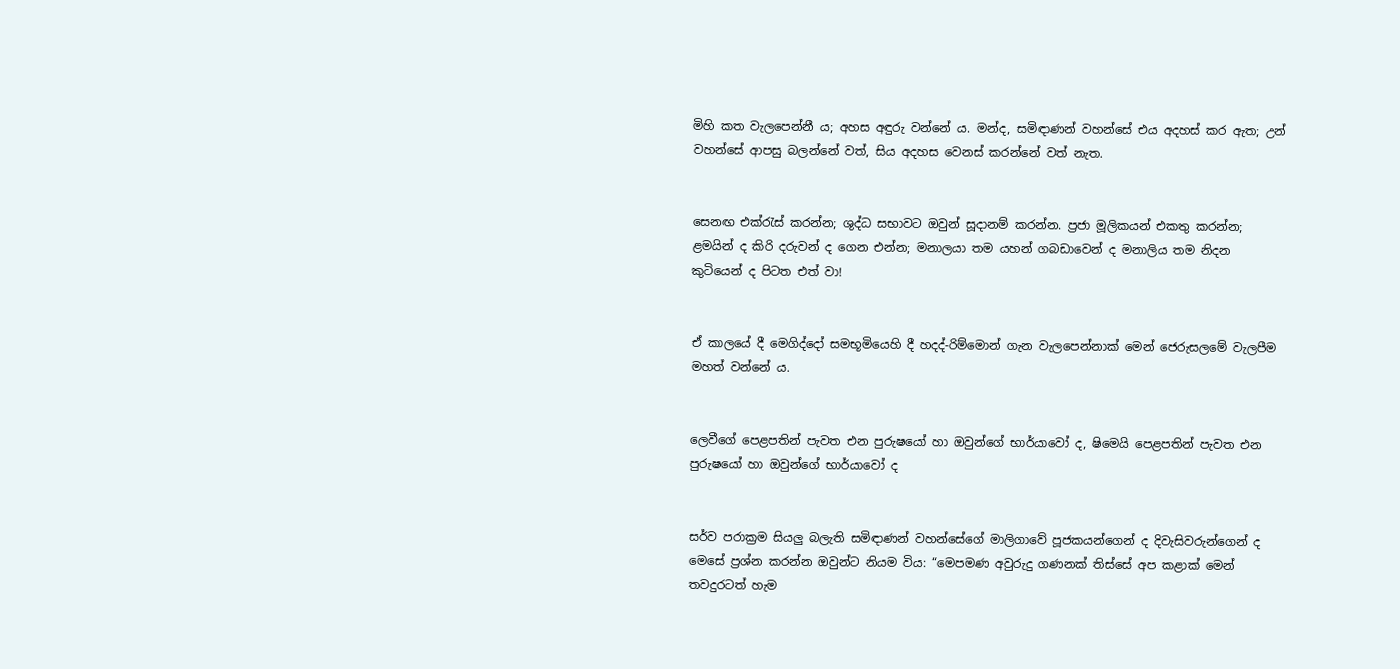මිහි කත වැලපෙන්නී ය; අහස අඳුරු වන්නේ ය. මන්ද, සමිඳාණන් වහන්සේ එය අදහස් කර ඇත; උන් වහන්සේ ආපසු බලන්නේ වත්, සිය අදහස වෙනස් කරන්නේ වත් නැත.


සෙනඟ එක්රැස් කරන්න; ශුද්ධ සභාවට ඔවුන් සූදානම් කරන්න. ප්‍රජා මූලිකයන් එකතු කරන්න; ළමයින් ද කිරි දරුවන් ද ගෙන එන්න; මනාලයා තම යහන් ගබඩාවෙන් ද මනාලිය තම නිදන කුටියෙන් ද පිටත එත් වා!


ඒ කාලයේ දී මෙගිද්දෝ සමභූමියෙහි දී හදද්-රිම්මොන් ගැන වැලපෙන්නාක් මෙන් ජෙරුසලමේ වැලපීම මහත් වන්නේ ය.


ලෙවීගේ පෙළපතින් පැවත එන පුරුෂයෝ හා ඔවුන්ගේ භාර්යාවෝ ද, ෂිමෙයි පෙළපතින් පැවත එන පුරුෂයෝ හා ඔවුන්ගේ භාර්යාවෝ ද


සර්ව පරාක්‍රම සියලු බලැති සමිඳාණන් වහන්සේගේ මාලිගාවේ පූජකයන්ගෙන් ද දිවැසිවරුන්ගෙන් ද මෙසේ ප්‍රශ්න කරන්න ඔවුන්ට නියම විය: “මෙපමණ අවුරුදු ගණනක් තිස්සේ අප කළාක් මෙන් තවදුරටත් හැම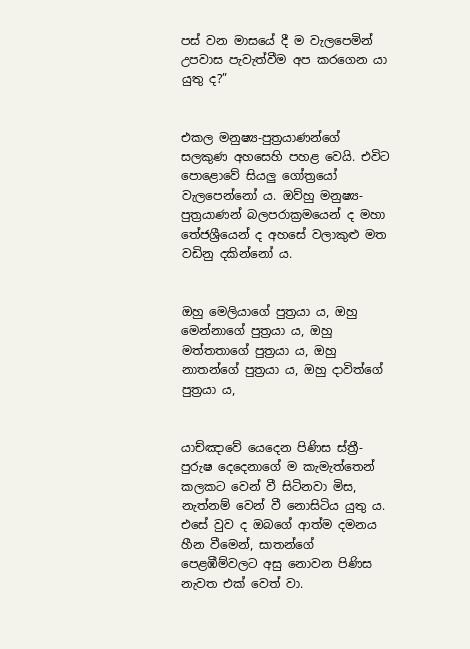පස් වන මාසයේ දී ම වැලපෙමින් උපවාස පැවැත්වීම අප කරගෙන යා යුතු ද?”


එකල මනුෂ්‍ය-පුත්‍රයාණන්ගේ සලකුණ අහසෙහි පහළ වෙයි. එවිට පොළොවේ සියලු ගෝත්‍රයෝ වැලපෙන්නෝ ය. ඔව්හු මනුෂ්‍ය-පුත්‍රයාණන් බලපරාක්‍රමයෙන් ද මහා තේජශ්‍රීයෙන් ද අහසේ වලාකුළු මත වඩිනු දකින්නෝ ය.


ඔහු මෙ‍ලියාගේ පුත්‍රයා ය, ඔහු මෙ‍න්නාගේ පුත්‍රයා ය, ඔහු මත්තතාගේ පුත්‍රයා ය, ඔහු නාතන්ගේ පුත්‍රයා ය, ඔහු දාවිත්ගේ පුත්‍රයා ය,


යාච්ඤාවේ යෙදෙන පිණිස ස්ත්‍රී-පුරුෂ දෙදෙනාගේ ම කැමැත්තෙන් කලකට වෙන් වී සිටිනවා මිස, නැත්නම් වෙන් වී නොසිටිය යුතු ය. එසේ වුව ද ඔබගේ ආත්ම දමනය හීන වීමෙන්, සාතන්ගේ පෙළඹීම්වලට අසු නොවන පිණිස නැවත එක් වෙත් වා.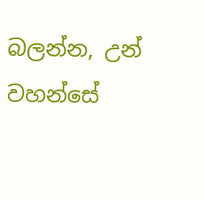බලන්න, උන් වහන්සේ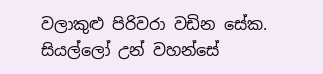වලාකුළු පිරිවරා වඩින සේක. සියල්ලෝ උන් වහන්සේ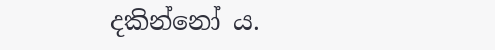දකින්නෝ ය.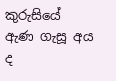කුරුසියේ ඇණ ගැසූ අය ද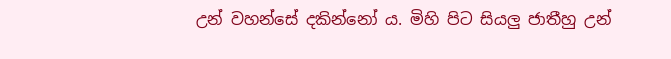උන් වහන්සේ දකින්නෝ ය. මිහි පිට සියලු ජාතීහු උන්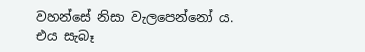වහන්සේ නිසා වැලපෙන්නෝ ය. එය සැබෑ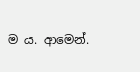ම ය. ආමෙන්.